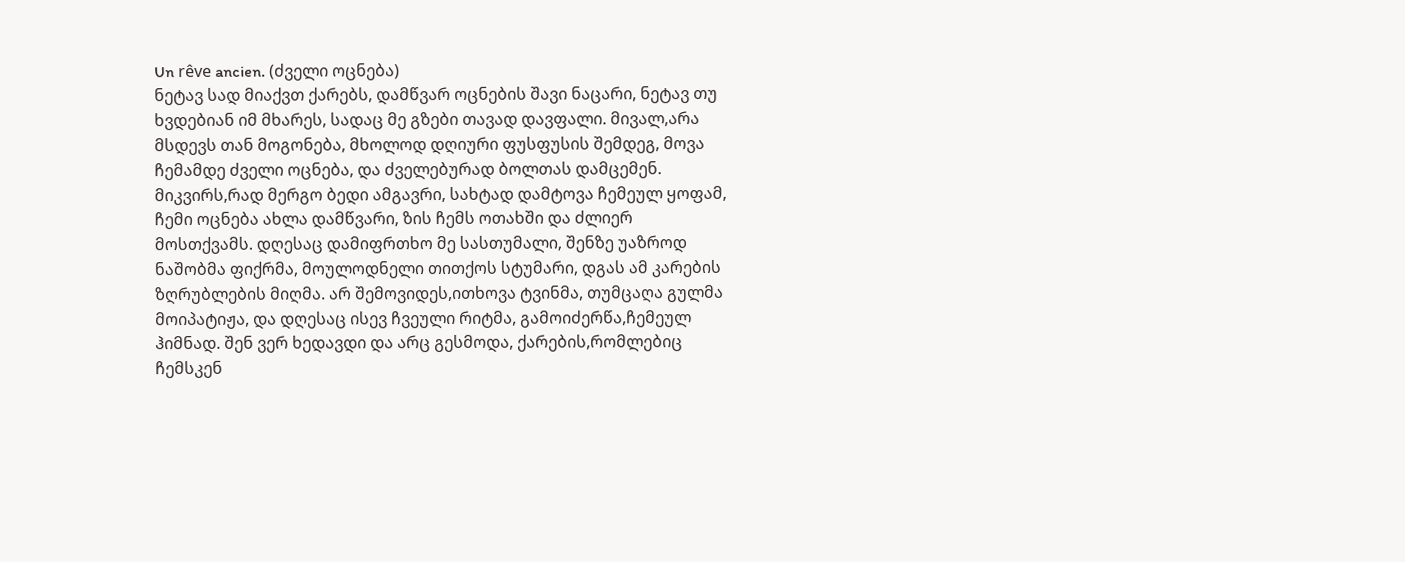Un rêve ancien. (ძველი ოცნება)
ნეტავ სად მიაქვთ ქარებს, დამწვარ ოცნების შავი ნაცარი, ნეტავ თუ ხვდებიან იმ მხარეს, სადაც მე გზები თავად დავფალი. მივალ,არა მსდევს თან მოგონება, მხოლოდ დღიური ფუსფუსის შემდეგ, მოვა ჩემამდე ძველი ოცნება, და ძველებურად ბოლთას დამცემენ. მიკვირს,რად მერგო ბედი ამგავრი, სახტად დამტოვა ჩემეულ ყოფამ, ჩემი ოცნება ახლა დამწვარი, ზის ჩემს ოთახში და ძლიერ მოსთქვამს. დღესაც დამიფრთხო მე სასთუმალი, შენზე უაზროდ ნაშობმა ფიქრმა, მოულოდნელი თითქოს სტუმარი, დგას ამ კარების ზღრუბლების მიღმა. არ შემოვიდეს,ითხოვა ტვინმა, თუმცაღა გულმა მოიპატიჟა, და დღესაც ისევ ჩვეული რიტმა, გამოიძერწა,ჩემეულ ჰიმნად. შენ ვერ ხედავდი და არც გესმოდა, ქარების,რომლებიც ჩემსკენ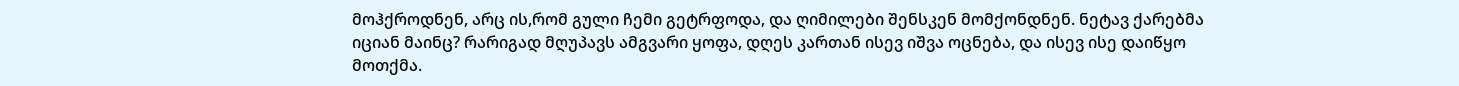მოჰქროდნენ, არც ის,რომ გული ჩემი გეტრფოდა, და ღიმილები შენსკენ მომქონდნენ. ნეტავ ქარებმა იციან მაინც? რარიგად მღუპავს ამგვარი ყოფა, დღეს კართან ისევ იშვა ოცნება, და ისევ ისე დაიწყო მოთქმა.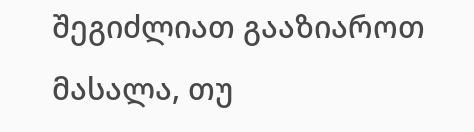შეგიძლიათ გააზიაროთ მასალა, თუ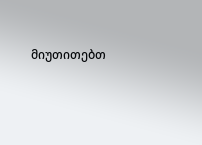მიუთითებთ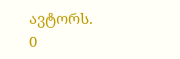ავტორს.
0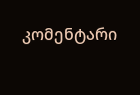კომენტარი